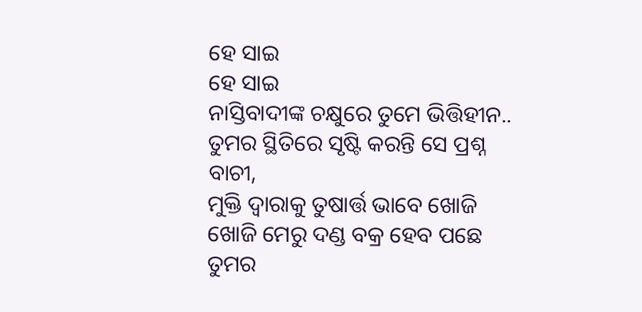ହେ ସାଇ
ହେ ସାଇ
ନାସ୍ତିବାଦୀଙ୍କ ଚକ୍ଷୁରେ ତୁମେ ଭିତ୍ତିହୀନ..
ତୁମର ସ୍ଥିତିରେ ସୃଷ୍ଟି କରନ୍ତି ସେ ପ୍ରଶ୍ନ ବାଚୀ,
ମୁକ୍ତି ଦ୍ୱାରାକୁ ତୁଷାର୍ତ୍ତ ଭାବେ ଖୋଜି ଖୋଜି ମେରୁ ଦଣ୍ଡ ବକ୍ର ହେବ ପଛେ
ତୁମର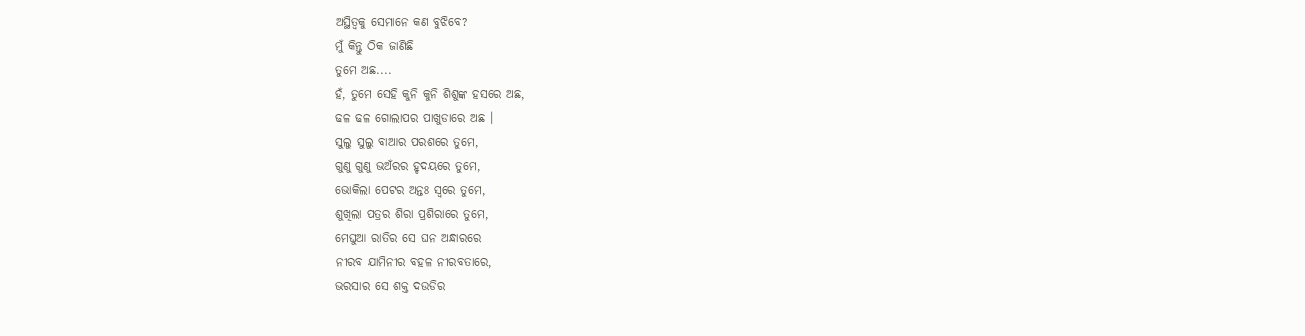ଅସ୍ଥିତ୍ୱକୁ ସେମାନେ କଣ ବୁଝିବେ?
ମୁଁ କିନ୍ତୁ ଠିକ ଜାଣିଛି
ତୁମେ ଅଛ....
ହଁ, ତୁମେ ସେହି କୁନି କୁନି ଶିଶୁଙ୍କ ହସରେ ଅଛ,
ଢଳ ଢଳ ଗୋଲାପର ପାଖୁଡାରେ ଅଛ ।
ସୁଲୁ ସୁଲୁ ବାଆର ପରଶରେ ତୁମେ,
ଗୁଣୁ ଗୁଣୁ ଭଅଁରର ହୃଦୟରେ ତୁମେ,
ଭୋକିଲା ପେଟର ଅନ୍ତଃ ସ୍ୱରେ ତୁମେ,
ଶୁଖିଲା ପତ୍ରର ଶିରା ପ୍ରଶିରାରେ ତୁମେ,
ମେଘୁଆ ରାତିର ସେ ଘନ ଅନ୍ଧାରରେ
ନୀରବ ଯାମିନୀର ବହଳ ନୀରବତାରେ,
ଭରସାର ସେ ଶକ୍ତ ଦଉଡିର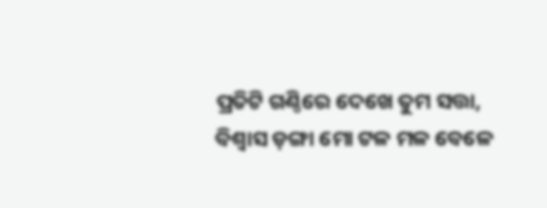ପ୍ରତିଟି ଗଣ୍ଠିରେ ଦେଖେ ତୁମ ସତ୍ତା,
ବିଶ୍ୱାସ ଡ଼ଙ୍ଗା ମୋ ଟଳ ମଳ ବେଳେ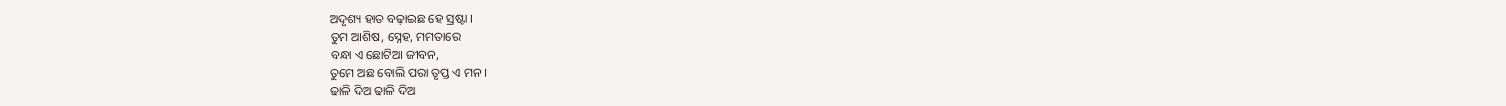ଅଦୃଶ୍ୟ ହାତ ବଢ଼ାଇଛ ହେ ସ୍ରଷ୍ଟା ।
ତୁମ ଆଶିଷ, ସ୍ନେହ, ମମତାରେ
ବନ୍ଧା ଏ ଛୋଟିଆ ଜୀବନ,
ତୁମେ ଅଛ ବୋଲି ପରା ତୃପ୍ତ ଏ ମନ ।
ଢାଳି ଦିଅ ଢାଳି ଦିଅ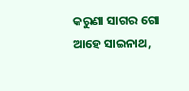କରୁଣା ସାଗର ଗୋ
ଆହେ ସାଇନାଥ,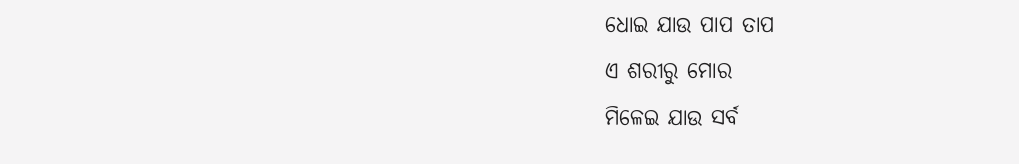ଧୋଇ ଯାଉ ପାପ ତାପ
ଏ ଶରୀରୁ ମୋର
ମିଳେଇ ଯାଉ ସର୍ବ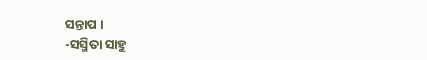ସନ୍ତାପ ।
-ସସ୍ମିତା ସାହୁ